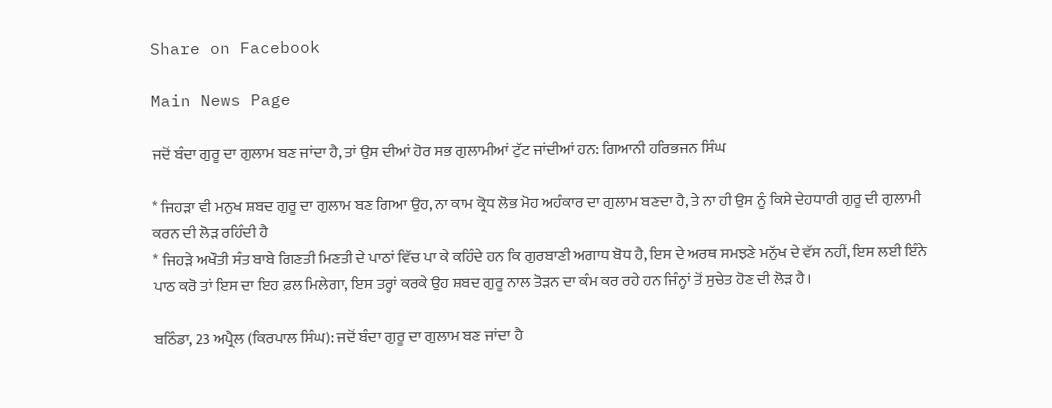Share on Facebook

Main News Page

ਜਦੋਂ ਬੰਦਾ ਗੁਰੂ ਦਾ ਗੁਲਾਮ ਬਣ ਜਾਂਦਾ ਹੈ, ਤਾਂ ਉਸ ਦੀਆਂ ਹੋਰ ਸਭ ਗੁਲਾਮੀਆਂ ਟੁੱਟ ਜਾਂਦੀਆਂ ਹਨ: ਗਿਆਨੀ ਹਰਿਭਜਨ ਸਿੰਘ

* ਜਿਹੜਾ ਵੀ ਮਨੁਖ ਸ਼ਬਦ ਗੁਰੂ ਦਾ ਗੁਲਾਮ ਬਣ ਗਿਆ ਉਹ, ਨਾ ਕਾਮ ਕ੍ਰੋਧ ਲੋਭ ਮੋਹ ਅਹੰਕਾਰ ਦਾ ਗੁਲਾਮ ਬਣਦਾ ਹੈ, ਤੇ ਨਾ ਹੀ ਉਸ ਨੂੰ ਕਿਸੇ ਦੇਹਧਾਰੀ ਗੁਰੂ ਦੀ ਗੁਲਾਮੀ ਕਰਨ ਦੀ ਲੋੜ ਰਹਿੰਦੀ ਹੈ
* ਜਿਹੜੇ ਅਖੌਤੀ ਸੰਤ ਬਾਬੇ ਗਿਣਤੀ ਮਿਣਤੀ ਦੇ ਪਾਠਾਂ ਵਿੱਚ ਪਾ ਕੇ ਕਹਿੰਦੇ ਹਨ ਕਿ ਗੁਰਬਾਣੀ ਅਗਾਧ ਬੋਧ ਹੈ, ਇਸ ਦੇ ਅਰਥ ਸਮਝਣੇ ਮਨੁੱਖ ਦੇ ਵੱਸ ਨਹੀਂ, ਇਸ ਲਈ ਇੰਨੇ ਪਾਠ ਕਰੋ ਤਾਂ ਇਸ ਦਾ ਇਹ ਫ਼ਲ ਮਿਲੇਗਾ, ਇਸ ਤਰ੍ਹਾਂ ਕਰਕੇ ਉਹ ਸ਼ਬਦ ਗੁਰੂ ਨਾਲ ਤੋੜਨ ਦਾ ਕੰਮ ਕਰ ਰਹੇ ਹਨ ਜਿੰਨ੍ਹਾਂ ਤੋਂ ਸੁਚੇਤ ਹੋਣ ਦੀ ਲੋੜ ਹੈ।

ਬਠਿੰਡਾ, 23 ਅਪ੍ਰੈਲ (ਕਿਰਪਾਲ ਸਿੰਘ): ਜਦੋਂ ਬੰਦਾ ਗੁਰੂ ਦਾ ਗੁਲਾਮ ਬਣ ਜਾਂਦਾ ਹੈ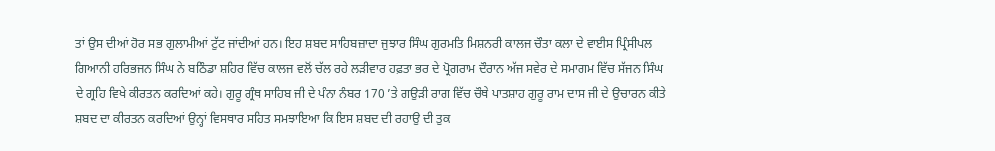ਤਾਂ ਉਸ ਦੀਆਂ ਹੋਰ ਸਭ ਗੁਲਾਮੀਆਂ ਟੁੱਟ ਜਾਂਦੀਆਂ ਹਨ। ਇਹ ਸ਼ਬਦ ਸਾਹਿਬਜ਼ਾਦਾ ਜੁਝਾਰ ਸਿੰਘ ਗੁਰਮਤਿ ਮਿਸ਼ਨਰੀ ਕਾਲਜ ਚੌਤਾ ਕਲਾ ਦੇ ਵਾਈਸ ਪ੍ਰਿੰਸੀਪਲ ਗਿਆਨੀ ਹਰਿਭਜਨ ਸਿੰਘ ਨੇ ਬਠਿੰਡਾ ਸ਼ਹਿਰ ਵਿੱਚ ਕਾਲਜ ਵਲੋਂ ਚੱਲ ਰਹੇ ਲੜੀਵਾਰ ਹਫ਼ਤਾ ਭਰ ਦੇ ਪ੍ਰੋਗਰਾਮ ਦੌਰਾਨ ਅੱਜ ਸਵੇਰ ਦੇ ਸਮਾਗਮ ਵਿੱਚ ਸੱਜਨ ਸਿੰਘ ਦੇ ਗ੍ਰਹਿ ਵਿਖੇ ਕੀਰਤਨ ਕਰਦਿਆਂ ਕਹੇ। ਗੁਰੂ ਗ੍ਰੰਥ ਸਾਹਿਬ ਜੀ ਦੇ ਪੰਨਾ ਨੰਬਰ 170 ’ਤੇ ਗਉੜੀ ਰਾਗ ਵਿੱਚ ਚੌਥੇ ਪਾਤਸ਼ਾਹ ਗੁਰੂ ਰਾਮ ਦਾਸ ਜੀ ਦੇ ਉਚਾਰਨ ਕੀਤੇ ਸ਼ਬਦ ਦਾ ਕੀਰਤਨ ਕਰਦਿਆਂ ਉਨ੍ਹਾਂ ਵਿਸਥਾਰ ਸਹਿਤ ਸਮਝਾਇਆ ਕਿ ਇਸ ਸ਼ਬਦ ਦੀ ਰਹਾਉ ਦੀ ਤੁਕ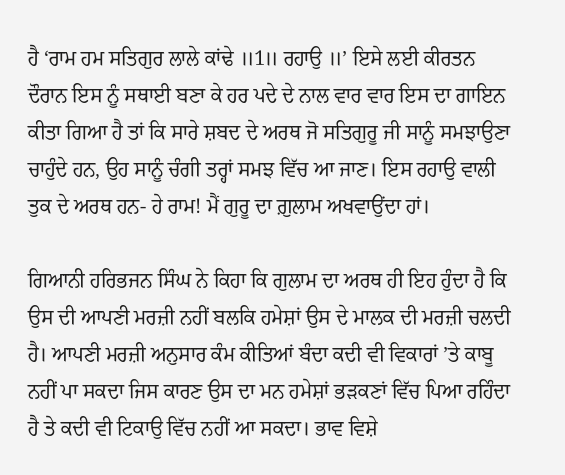ਹੈ ‘ਰਾਮ ਹਮ ਸਤਿਗੁਰ ਲਾਲੇ ਕਾਂਢੇ ॥1॥ ਰਹਾਉ ॥’ ਇਸੇ ਲਈ ਕੀਰਤਨ ਦੌਰਾਨ ਇਸ ਨੂੰ ਸਥਾਈ ਬਣਾ ਕੇ ਹਰ ਪਦੇ ਦੇ ਨਾਲ ਵਾਰ ਵਾਰ ਇਸ ਦਾ ਗਾਇਨ ਕੀਤਾ ਗਿਆ ਹੈ ਤਾਂ ਕਿ ਸਾਰੇ ਸ਼ਬਦ ਦੇ ਅਰਥ ਜੋ ਸਤਿਗੁਰੂ ਜੀ ਸਾਨੂੰ ਸਮਝਾਉਣਾ ਚਾਹੁੰਦੇ ਹਨ, ਉਹ ਸਾਨੂੰ ਚੰਗੀ ਤਰ੍ਹਾਂ ਸਮਝ ਵਿੱਚ ਆ ਜਾਣ। ਇਸ ਰਹਾਉ ਵਾਲੀ ਤੁਕ ਦੇ ਅਰਥ ਹਨ- ਹੇ ਰਾਮ! ਮੈਂ ਗੁਰੂ ਦਾ ਗ਼ੁਲਾਮ ਅਖਵਾਉਂਦਾ ਹਾਂ।

ਗਿਆਨੀ ਹਰਿਭਜਨ ਸਿੰਘ ਨੇ ਕਿਹਾ ਕਿ ਗੁਲਾਮ ਦਾ ਅਰਥ ਹੀ ਇਹ ਹੁੰਦਾ ਹੈ ਕਿ ਉਸ ਦੀ ਆਪਣੀ ਮਰਜ਼ੀ ਨਹੀਂ ਬਲਕਿ ਹਮੇਸ਼ਾਂ ਉਸ ਦੇ ਮਾਲਕ ਦੀ ਮਰਜ਼ੀ ਚਲਦੀ ਹੈ। ਆਪਣੀ ਮਰਜ਼ੀ ਅਨੁਸਾਰ ਕੰਮ ਕੀਤਿਆਂ ਬੰਦਾ ਕਦੀ ਵੀ ਵਿਕਾਰਾਂ ’ਤੇ ਕਾਬੂ ਨਹੀਂ ਪਾ ਸਕਦਾ ਜਿਸ ਕਾਰਣ ਉਸ ਦਾ ਮਨ ਹਮੇਸ਼ਾਂ ਭੜਕਣਾਂ ਵਿੱਚ ਪਿਆ ਰਹਿੰਦਾ ਹੈ ਤੇ ਕਦੀ ਵੀ ਟਿਕਾਉ ਵਿੱਚ ਨਹੀਂ ਆ ਸਕਦਾ। ਭਾਵ ਵਿਸ਼ੇ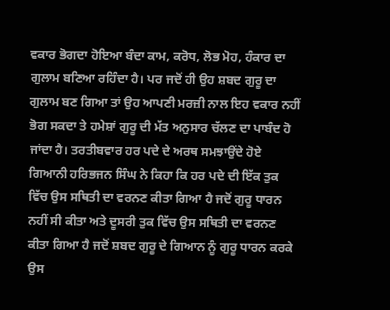ਵਕਾਰ ਭੋਗਦਾ ਹੋਇਆ ਬੰਦਾ ਕਾਮ, ਕਰੋਧ, ਲੋਭ ਮੋਹ, ਹੰਕਾਰ ਦਾ ਗੁਲਾਮ ਬਣਿਆ ਰਹਿੰਦਾ ਹੈ। ਪਰ ਜਦੋਂ ਹੀ ਉਹ ਸ਼ਬਦ ਗੁਰੂ ਦਾ ਗੁਲਾਮ ਬਣ ਗਿਆ ਤਾਂ ਉਹ ਆਪਣੀ ਮਰਜ਼ੀ ਨਾਲ ਇਹ ਵਕਾਰ ਨਹੀਂ ਭੋਗ ਸਕਦਾ ਤੇ ਹਮੇਸ਼ਾਂ ਗੁਰੂ ਦੀ ਮੱਤ ਅਨੁਸਾਰ ਚੱਲਣ ਦਾ ਪਾਬੰਦ ਹੋ ਜਾਂਦਾ ਹੈ। ਤਰਤੀਬਵਾਰ ਹਰ ਪਦੇ ਦੇ ਅਰਥ ਸਮਝਾਉਂਦੇ ਹੋਏ ਗਿਆਨੀ ਹਰਿਭਜਨ ਸਿੰਘ ਨੇ ਕਿਹਾ ਕਿ ਹਰ ਪਦੇ ਦੀ ਇੱਕ ਤੁਕ ਵਿੱਚ ਉਸ ਸਥਿਤੀ ਦਾ ਵਰਨਣ ਕੀਤਾ ਗਿਆ ਹੈ ਜਦੋਂ ਗੁਰੂ ਧਾਰਨ ਨਹੀਂ ਸੀ ਕੀਤਾ ਅਤੇ ਦੂਸਰੀ ਤੁਕ ਵਿੱਚ ਉਸ ਸਥਿਤੀ ਦਾ ਵਰਨਣ ਕੀਤਾ ਗਿਆ ਹੈ ਜਦੋਂ ਸ਼ਬਦ ਗੁਰੂ ਦੇ ਗਿਆਨ ਨੂੰ ਗੁਰੂ ਧਾਰਨ ਕਰਕੇ ਉਸ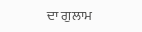ਦਾ ਗੁਲਾਮ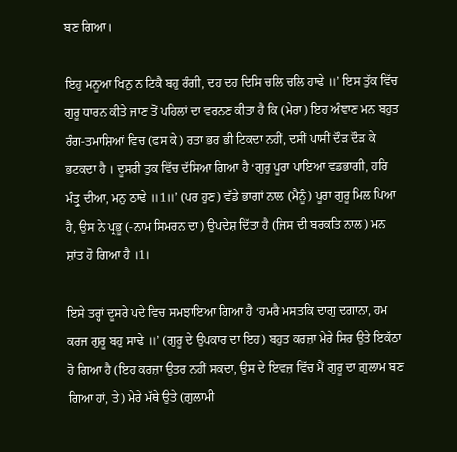ਬਣ ਗਿਆ।

ਇਹੁ ਮਨੂਆ ਖਿਨੁ ਨ ਟਿਕੈ ਬਹੁ ਰੰਗੀ, ਦਹ ਦਹ ਦਿਸਿ ਚਲਿ ਚਲਿ ਹਾਢੇ ॥’ ਇਸ ਤੁੱਕ ਵਿੱਚ ਗੁਰੂ ਧਾਰਨ ਕੀਤੇ ਜਾਣ ਤੋਂ ਪਹਿਲਾਂ ਦਾ ਵਰਨਣ ਕੀਤਾ ਹੈ ਕਿ (ਮੇਰਾ) ਇਹ ਅੰਞਾਣ ਮਨ ਬਹੁਤ ਰੰਗ-ਤਮਾਸ਼ਿਆਂ ਵਿਚ (ਫਸ ਕੇ) ਰਤਾ ਭਰ ਭੀ ਟਿਕਦਾ ਨਹੀਂ, ਦਸੀਂ ਪਾਸੀਂ ਦੌੜ ਦੌੜ ਕੇ ਭਟਕਦਾ ਹੈ । ਦੂਸਰੀ ਤੁਕ ਵਿੱਚ ਦੱਸਿਆ ਗਿਆ ਹੈ ‘ਗੁਰੁ ਪੂਰਾ ਪਾਇਆ ਵਡਭਾਗੀ, ਹਰਿ ਮੰਤ੍ਰੁ ਦੀਆ, ਮਨੁ ਠਾਢੇ ॥1॥’ (ਪਰ ਹੁਣ) ਵੱਡੇ ਭਾਗਾਂ ਨਾਲ (ਮੈਨੂੰ) ਪੂਰਾ ਗੁਰੂ ਮਿਲ ਪਿਆ ਹੈ, ਉਸ ਨੇ ਪ੍ਰਭੂ (-ਨਾਮ ਸਿਮਰਨ ਦਾ) ਉਪਦੇਸ਼ ਦਿੱਤਾ ਹੈ (ਜਿਸ ਦੀ ਬਰਕਤਿ ਨਾਲ) ਮਨ ਸ਼ਾਂਤ ਹੋ ਗਿਆ ਹੈ ।1।

ਇਸੇ ਤਰ੍ਹਾਂ ਦੂਸਰੇ ਪਦੇ ਵਿਚ ਸਮਝਾਇਆ ਗਿਆ ਹੈ ‘ਹਮਰੈ ਮਸਤਕਿ ਦਾਗੁ ਦਗਾਨਾ, ਹਮ ਕਰਜ ਗੁਰੂ ਬਹੁ ਸਾਢੇ ॥’ (ਗੁਰੂ ਦੇ ਉਪਕਾਰ ਦਾ ਇਹ) ਬਹੁਤ ਕਰਜ਼ਾ ਮੇਰੇ ਸਿਰ ਉਤੇ ਇਕੱਠਾ ਹੋ ਗਿਆ ਹੈ (ਇਹ ਕਰਜ਼ਾ ਉਤਰ ਨਹੀਂ ਸਕਦਾ, ਉਸ ਦੇ ਇਵਜ਼ ਵਿੱਚ ਮੈਂ ਗੁਰੂ ਦਾ ਗ਼ੁਲਾਮ ਬਣ ਗਿਆ ਹਾਂ, ਤੇ) ਮੇਰੇ ਮੱਥੇ ਉਤੇ (ਗ਼ੁਲਾਮੀ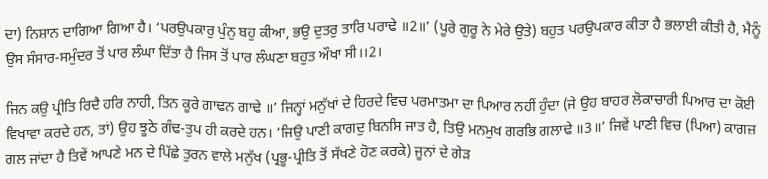ਦਾ) ਨਿਸ਼ਾਨ ਦਾਗਿਆ ਗਿਆ ਹੈ। ‘ਪਰਉਪਕਾਰੁ ਪੁੰਨੁ ਬਹੁ ਕੀਆ, ਭਉ ਦੁਤਰੁ ਤਾਰਿ ਪਰਾਢੇ ॥2॥’ (ਪੂਰੇ ਗੁਰੂ ਨੇ ਮੇਰੇ ਉਤੇ) ਬਹੁਤ ਪਰਉਪਕਾਰ ਕੀਤਾ ਹੈ ਭਲਾਈ ਕੀਤੀ ਹੈ, ਮੈਨੂੰ ਉਸ ਸੰਸਾਰ-ਸਮੁੰਦਰ ਤੋਂ ਪਾਰ ਲੰਘਾ ਦਿੱਤਾ ਹੈ ਜਿਸ ਤੋਂ ਪਾਰ ਲੰਘਣਾ ਬਹੁਤ ਔਖਾ ਸੀ।।2।

ਜਿਨ ਕਉ ਪ੍ਰੀਤਿ ਰਿਦੈ ਹਰਿ ਨਾਹੀ, ਤਿਨ ਕੂਰੇ ਗਾਢਨ ਗਾਢੇ ॥’ ਜਿਨ੍ਹਾਂ ਮਨੁੱਖਾਂ ਦੇ ਹਿਰਦੇ ਵਿਚ ਪਰਮਾਤਮਾ ਦਾ ਪਿਆਰ ਨਹੀਂ ਹੁੰਦਾ (ਜੇ ਉਹ ਬਾਹਰ ਲੋਕਾਚਾਰੀ ਪਿਆਰ ਦਾ ਕੋਈ ਵਿਖਾਵਾ ਕਰਦੇ ਹਨ, ਤਾਂ) ਉਹ ਝੂਠੇ ਗੰਢ-ਤੁਪ ਹੀ ਕਰਦੇ ਹਨ। ‘ਜਿਉ ਪਾਣੀ ਕਾਗਦੁ ਬਿਨਸਿ ਜਾਤ ਹੈ, ਤਿਉ ਮਨਮੁਖ ਗਰਭਿ ਗਲਾਢੇ ॥3॥’ ਜਿਵੇਂ ਪਾਣੀ ਵਿਚ (ਪਿਆ) ਕਾਗਜ਼ ਗਲ ਜਾਂਦਾ ਹੈ ਤਿਵੇਂ ਆਪਣੇ ਮਨ ਦੇ ਪਿੱਛੇ ਤੁਰਨ ਵਾਲੇ ਮਨੁੱਖ (ਪ੍ਰਭੂ-ਪ੍ਰੀਤਿ ਤੋਂ ਸੱਖਣੇ ਹੋਣ ਕਰਕੇ) ਜੂਨਾਂ ਦੇ ਗੇੜ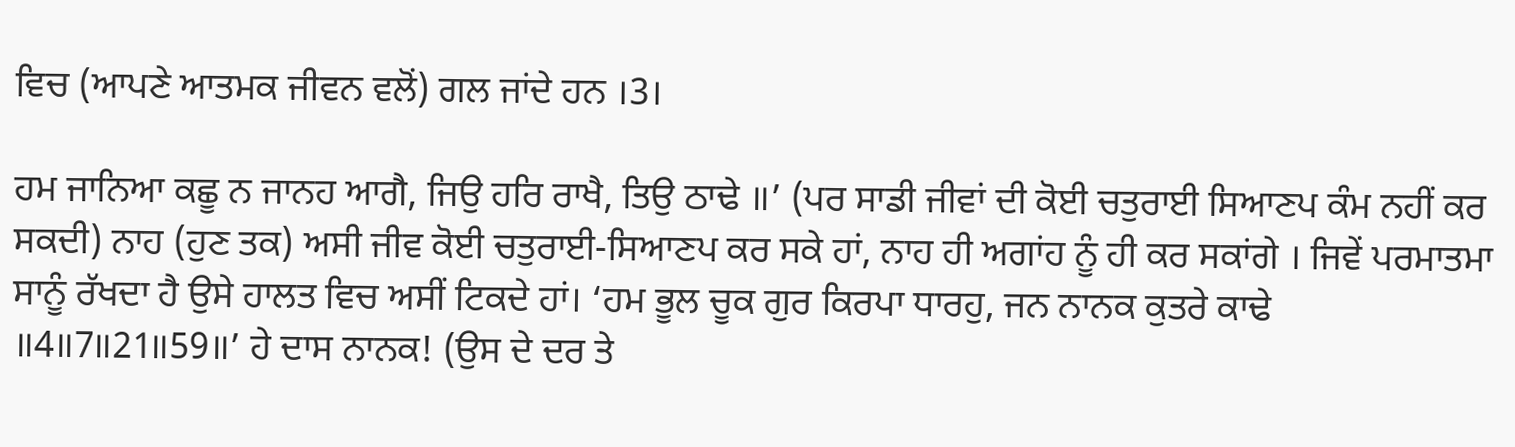ਵਿਚ (ਆਪਣੇ ਆਤਮਕ ਜੀਵਨ ਵਲੋਂ) ਗਲ ਜਾਂਦੇ ਹਨ ।3।

ਹਮ ਜਾਨਿਆ ਕਛੂ ਨ ਜਾਨਹ ਆਗੈ, ਜਿਉ ਹਰਿ ਰਾਖੈ, ਤਿਉ ਠਾਢੇ ॥’ (ਪਰ ਸਾਡੀ ਜੀਵਾਂ ਦੀ ਕੋਈ ਚਤੁਰਾਈ ਸਿਆਣਪ ਕੰਮ ਨਹੀਂ ਕਰ ਸਕਦੀ) ਨਾਹ (ਹੁਣ ਤਕ) ਅਸੀ ਜੀਵ ਕੋਈ ਚਤੁਰਾਈ-ਸਿਆਣਪ ਕਰ ਸਕੇ ਹਾਂ, ਨਾਹ ਹੀ ਅਗਾਂਹ ਨੂੰ ਹੀ ਕਰ ਸਕਾਂਗੇ । ਜਿਵੇਂ ਪਰਮਾਤਮਾ ਸਾਨੂੰ ਰੱਖਦਾ ਹੈ ਉਸੇ ਹਾਲਤ ਵਿਚ ਅਸੀਂ ਟਿਕਦੇ ਹਾਂ। ‘ਹਮ ਭੂਲ ਚੂਕ ਗੁਰ ਕਿਰਪਾ ਧਾਰਹੁ, ਜਨ ਨਾਨਕ ਕੁਤਰੇ ਕਾਢੇ ॥4॥7॥21॥59॥’ ਹੇ ਦਾਸ ਨਾਨਕ! (ਉਸ ਦੇ ਦਰ ਤੇ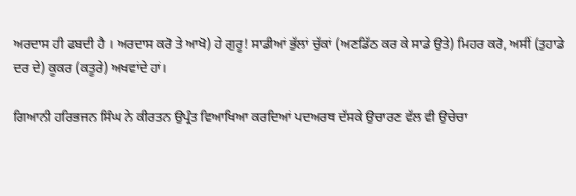ਅਰਦਾਸ ਹੀ ਫਬਦੀ ਹੈ । ਅਰਦਾਸ ਕਰੋ ਤੇ ਆਖੋ) ਹੇ ਗੁਰੂ! ਸਾਡੀਆਂ ਭੁੱਲਾਂ ਚੁੱਕਾਂ (ਅਣਡਿੱਠ ਕਰ ਕੇ ਸਾਡੇ ਉਤੇ) ਮਿਹਰ ਕਰੋ, ਅਸੀਂ (ਤੁਹਾਡੇ ਦਰ ਦੇ) ਕੂਕਰ (ਕਤੂਰੇ) ਅਖਵਾਂਦੇ ਹਾਂ।

ਗਿਆਨੀ ਹਰਿਭਜਨ ਸਿੰਘ ਨੇ ਕੀਰਤਨ ਉਪ੍ਰੰਤ ਵਿਆਖਿਆ ਕਰਦਿਆਂ ਪਦਅਰਥ ਦੱਸਕੇ ਉਚਾਰਣ ਵੱਲ ਵੀ ਉਚੇਚਾ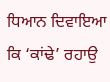ਧਿਆਨ ਦਿਵਾਇਆ ਕਿ ‘ਕਾਂਢੇ’ ਰਹਾਉ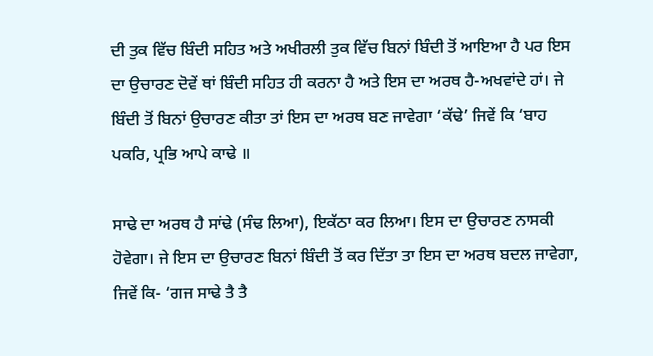ਦੀ ਤੁਕ ਵਿੱਚ ਬਿੰਦੀ ਸਹਿਤ ਅਤੇ ਅਖੀਰਲੀ ਤੁਕ ਵਿੱਚ ਬਿਨਾਂ ਬਿੰਦੀ ਤੋਂ ਆਇਆ ਹੈ ਪਰ ਇਸ ਦਾ ਉਚਾਰਣ ਦੋਵੇਂ ਥਾਂ ਬਿੰਦੀ ਸਹਿਤ ਹੀ ਕਰਨਾ ਹੈ ਅਤੇ ਇਸ ਦਾ ਅਰਥ ਹੈ-ਅਖਵਾਂਦੇ ਹਾਂ। ਜੇ ਬਿੰਦੀ ਤੋਂ ਬਿਨਾਂ ਉਚਾਰਣ ਕੀਤਾ ਤਾਂ ਇਸ ਦਾ ਅਰਥ ਬਣ ਜਾਵੇਗਾ ‘ਕੱਢੇ’ ਜਿਵੇਂ ਕਿ ‘ਬਾਹ ਪਕਰਿ, ਪ੍ਰਭਿ ਆਪੇ ਕਾਢੇ ॥

ਸਾਢੇ ਦਾ ਅਰਥ ਹੈ ਸਾਂਢੇ (ਸੰਢ ਲਿਆ), ਇਕੱਠਾ ਕਰ ਲਿਆ। ਇਸ ਦਾ ਉਚਾਰਣ ਨਾਸਕੀ ਹੋਵੇਗਾ। ਜੇ ਇਸ ਦਾ ਉਚਾਰਣ ਬਿਨਾਂ ਬਿੰਦੀ ਤੋਂ ਕਰ ਦਿੱਤਾ ਤਾ ਇਸ ਦਾ ਅਰਥ ਬਦਲ ਜਾਵੇਗਾ, ਜਿਵੇਂ ਕਿ- ‘ਗਜ ਸਾਢੇ ਤੈ ਤੈ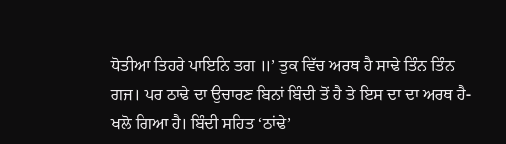ਧੋਤੀਆ ਤਿਹਰੇ ਪਾਇਨਿ ਤਗ ॥’ ਤੁਕ ਵਿੱਚ ਅਰਥ ਹੈ ਸਾਢੇ ਤਿੰਨ ਤਿੰਨ ਗਜ। ਪਰ ਠਾਢੇ ਦਾ ਉਚਾਰਣ ਬਿਨਾਂ ਬਿੰਦੀ ਤੋਂ ਹੈ ਤੇ ਇਸ ਦਾ ਦਾ ਅਰਥ ਹੈ-ਖਲੋ ਗਿਆ ਹੈ। ਬਿੰਦੀ ਸਹਿਤ ‘ਠਾਂਢੇ’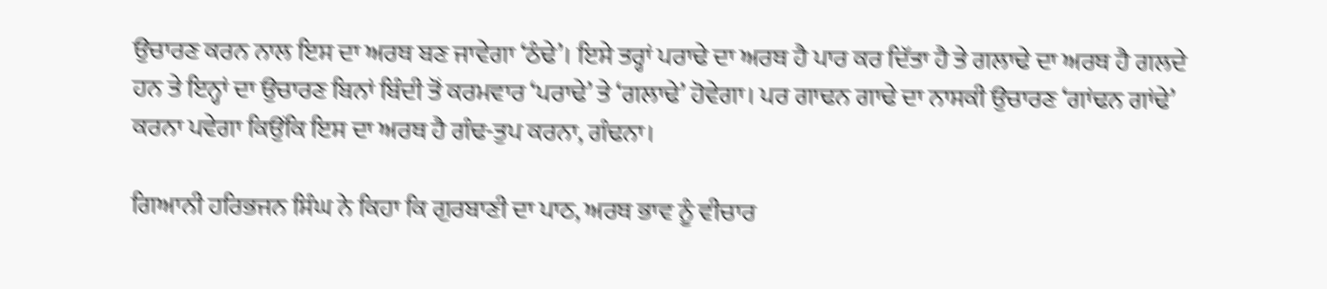ਉਚਾਰਣ ਕਰਨ ਨਾਲ ਇਸ ਦਾ ਅਰਥ ਬਣ ਜਾਵੇਗਾ ‘ਠੰਢੇ’। ਇਸੇ ਤਰ੍ਹਾਂ ਪਰਾਢੇ ਦਾ ਅਰਥ ਹੈ ਪਾਰ ਕਰ ਦਿੱਤਾ ਹੈ ਤੇ ਗਲਾਢੇ ਦਾ ਅਰਥ ਹੈ ਗਲਦੇ ਹਨ ਤੇ ਇਨ੍ਹਾਂ ਦਾ ਉਚਾਰਣ ਬਿਨਾਂ ਬਿੰਦੀ ਤੋਂ ਕਰਮਵਾਰ ‘ਪਰਾਢੇ’ ਤੇ ‘ਗਲਾਢੇ’ ਹੋਵੇਗਾ। ਪਰ ਗਾਢਨ ਗਾਢੇ ਦਾ ਨਾਸਕੀ ਉਚਾਰਣ ‘ਗਾਂਢਨ ਗਾਂਢੇ’ ਕਰਨਾ ਪਵੇਗਾ ਕਿਉਂਕਿ ਇਸ ਦਾ ਅਰਥ ਹੈ ਗੰਢ-ਤੁਪ ਕਰਨਾ, ਗੰਢਨਾ।

ਗਿਆਨੀ ਹਰਿਭਜਨ ਸਿੰਘ ਨੇ ਕਿਹਾ ਕਿ ਗੁਰਬਾਣੀ ਦਾ ਪਾਠ, ਅਰਥ ਭਾਵ ਨੂੰ ਵੀਚਾਰ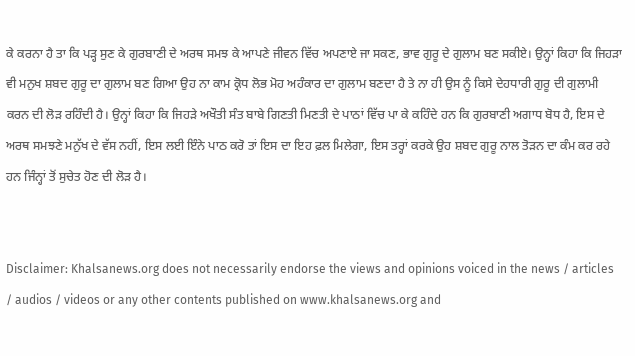ਕੇ ਕਰਨਾ ਹੈ ਤਾ ਕਿ ਪੜ੍ਹ ਸੁਣ ਕੇ ਗੁਰਬਾਣੀ ਦੇ ਅਰਥ ਸਮਝ ਕੇ ਆਪਣੇ ਜੀਵਨ ਵਿੱਚ ਅਪਣਾਏ ਜਾ ਸਕਣ, ਭਾਵ ਗੁਰੂ ਦੇ ਗੁਲਾਮ ਬਣ ਸਕੀਏ। ਉਨ੍ਹਾਂ ਕਿਹਾ ਕਿ ਜਿਹੜਾ ਵੀ ਮਨੁਖ ਸ਼ਬਦ ਗੁਰੂ ਦਾ ਗੁਲਾਮ ਬਣ ਗਿਆ ਉਹ ਨਾ ਕਾਮ ਕ੍ਰੋਧ ਲੋਭ ਮੋਹ ਅਹੰਕਾਰ ਦਾ ਗੁਲਾਮ ਬਣਦਾ ਹੈ ਤੇ ਨਾ ਹੀ ਉਸ ਨੂੰ ਕਿਸੇ ਦੇਹਧਾਰੀ ਗੁਰੂ ਦੀ ਗੁਲਾਮੀ ਕਰਨ ਦੀ ਲੋੜ ਰਹਿੰਦੀ ਹੈ। ਉਨ੍ਹਾਂ ਕਿਹਾ ਕਿ ਜਿਹੜੇ ਅਖੌਤੀ ਸੰਤ ਬਾਬੇ ਗਿਣਤੀ ਮਿਣਤੀ ਦੇ ਪਾਠਾਂ ਵਿੱਚ ਪਾ ਕੇ ਕਹਿੰਦੇ ਹਨ ਕਿ ਗੁਰਬਾਣੀ ਅਗਾਧ ਬੋਧ ਹੈ, ਇਸ ਦੇ ਅਰਥ ਸਮਝਣੇ ਮਨੁੱਖ ਦੇ ਵੱਸ ਨਹੀਂ, ਇਸ ਲਈ ਇੰਨੇ ਪਾਠ ਕਰੋ ਤਾਂ ਇਸ ਦਾ ਇਹ ਫ਼ਲ ਮਿਲੇਗਾ, ਇਸ ਤਰ੍ਹਾਂ ਕਰਕੇ ਉਹ ਸ਼ਬਦ ਗੁਰੂ ਨਾਲ ਤੋੜਨ ਦਾ ਕੰਮ ਕਰ ਰਹੇ ਹਨ ਜਿੰਨ੍ਹਾਂ ਤੋਂ ਸੁਚੇਤ ਹੋਣ ਦੀ ਲੋੜ ਹੈ।


Disclaimer: Khalsanews.org does not necessarily endorse the views and opinions voiced in the news / articles / audios / videos or any other contents published on www.khalsanews.org and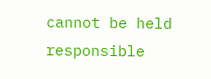cannot be held responsible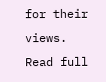for their views.  Read full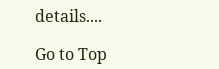details....

Go to Top